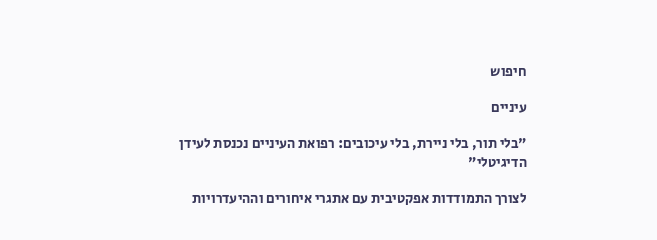חיפוש

עיניים

"בלי תור, בלי ניירת, בלי עיכובים: רפואת העיניים נכנסת לעידן הדיגיטלי"

לצורך התמודדות אפקטיבית עם אתגרי איחורים וההיעדרויות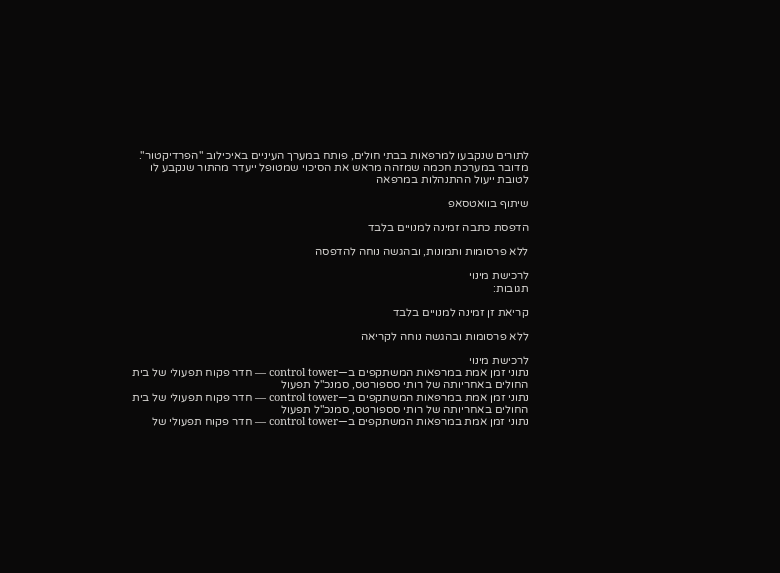לתורים שנקבעו למרפאות בבתי חולים, פותח במערך העיניים באיכילוב "הפרדיקטור". מדובר במערכת חכמה שמזהה מראש את הסיכוי שמטופל ייעדר מהתור שנקבע לו לטובת ייעול ההתנהלות במרפאה

שיתוף בוואטסאפ

הדפסת כתבה זמינה למנויים בלבד

ללא פרסומות ותמונות, ובהגשה נוחה להדפסה

לרכישת מינוי
תגובות:

קריאת זן זמינה למנויים בלבד

ללא פרסומות ובהגשה נוחה לקריאה

לרכישת מינוי
נתוני זמן אמת במרפאות המשתקפים ב—control tower — חדר פקוח תפעולי של בית החולים באחריותה של רותי סספורטס, סמנכ"ל תפעול
נתוני זמן אמת במרפאות המשתקפים ב—control tower — חדר פקוח תפעולי של בית החולים באחריותה של רותי סספורטס, סמנכ"ל תפעול
נתוני זמן אמת במרפאות המשתקפים ב—control tower — חדר פקוח תפעולי של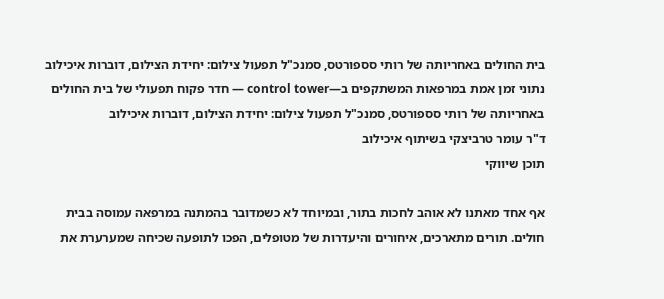בית החולים באחריותה של רותי סספורטס, סמנכ"ל תפעול צילום: יחידת הצילום, דוברות איכילוב
נתוני זמן אמת במרפאות המשתקפים ב—control tower — חדר פקוח תפעולי של בית החולים באחריותה של רותי סספורטס, סמנכ"ל תפעול צילום: יחידת הצילום, דוברות איכילוב
ד"ר עומר טרביצקי בשיתוף איכילוב
תוכן שיווקי

אף אחד מאתנו לא אוהב לחכות בתור, ובמיוחד לא כשמדובר בהמתנה במרפאה עמוסה בבית חולים. תורים מתארכים, איחורים והיעדרות של מטופלים, הפכו לתופעה שכיחה שמערערת את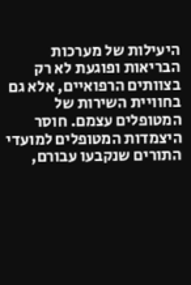היעילות של מערכות הבריאות ופוגעת לא רק בצוותים הרפואיים, אלא גם בחוויית השירות של המטופלים עצמם. חוסר היצמדות המטופלים למועדי התורים שנקבעו עבורם,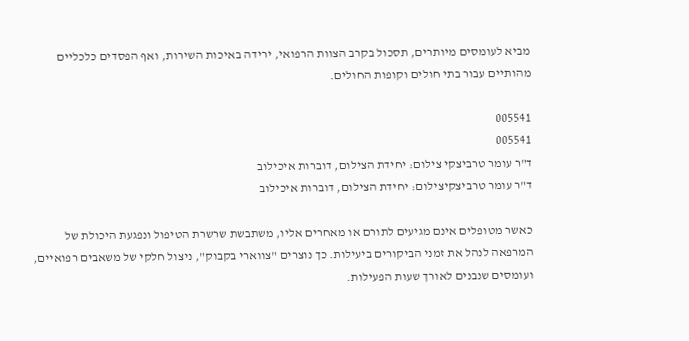מביא לעומסים מיותרים, תסכול בקרב הצוות הרפואי, ירידה באיכות השירות, ואף הפסדים כלכליים מהותיים עבור בתי חולים וקופות החולים.

005541
005541
ד"ר עומר טרביצקי צילום: יחידת הצילום, דוברות איכילוב
ד"ר עומר טרביצקיצילום: יחידת הצילום, דוברות איכילוב

כאשר מטופלים אינם מגיעים לתורם או מאחרים אליו, משתבשת שרשרת הטיפול ונפגעת היכולת של המרפאה לנהל את זמני הביקורים ביעילות. כך נוצרים "צווארי בקבוק", ניצול חלקי של משאבים רפואיים, ועומסים שנבנים לאורך שעות הפעילות.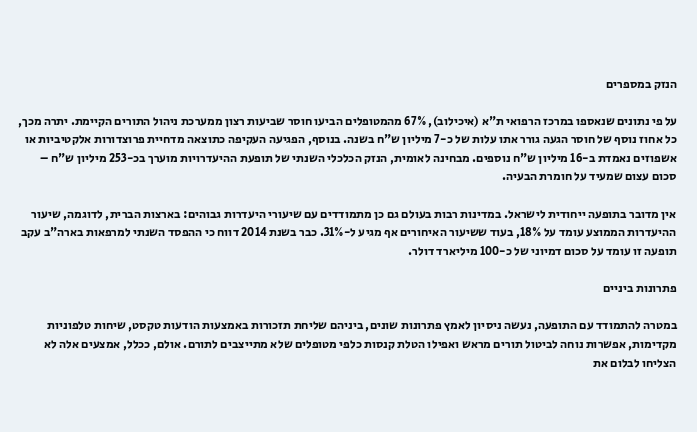הנזק במספרים

על פי נתונים שנאספו במרכז הרפואי ת"א (איכילוב), 67% מהמטופלים הביעו חוסר שביעות רצון ממערכת ניהול התורים הקיימת. יתרה מכך, כל אחוז נוסף של חוסר הגעה גורר אתו עלות של כ-7 מיליון ש"ח בשנה. בנוסף, הפגיעה העקיפה כתוצאה מדחיית פרוצדורות אלקטיביות או אשפוזים נאמדת ב-16 מיליון ש"ח נוספים. מבחינה לאומית, הנזק הכלכלי השנתי של תופעת ההיעדרויות מוערך בכ-253 מיליון ש"ח – סכום עצום שמעיד על חומרת הבעיה.

אין מדובר בתופעה ייחודית לישראל. במדינות רבות בעולם גם כן מתמודדים עם שיעורי היעדרות גבוהים: בארצות הברית, לדוגמה, שיעור ההיעדרות הממוצע עומד על 18%, בעוד ששיעור האיחורים אף מגיע ל-31%. כבר בשנת 2014 דווח כי ההפסד השנתי למרפאות בארה"ב עקב תופעה זו עומד על סכום דמיוני של כ-100 מיליארד דולר.

פתרונות ביניים

במטרה להתמודד עם התופעה, נעשה ניסיון לאמץ פתרונות שונים, ביניהם שליחת תזכורות באמצעות הודעות טקסט, שיחות טלפוניות מקדימות, אפשרות נוחה לביטול תורים מראש ואפילו הטלת קנסות כלפי מטופלים שלא מתייצבים לתורם. אולם, ככלל, אמצעים אלה לא הצליחו לבלום את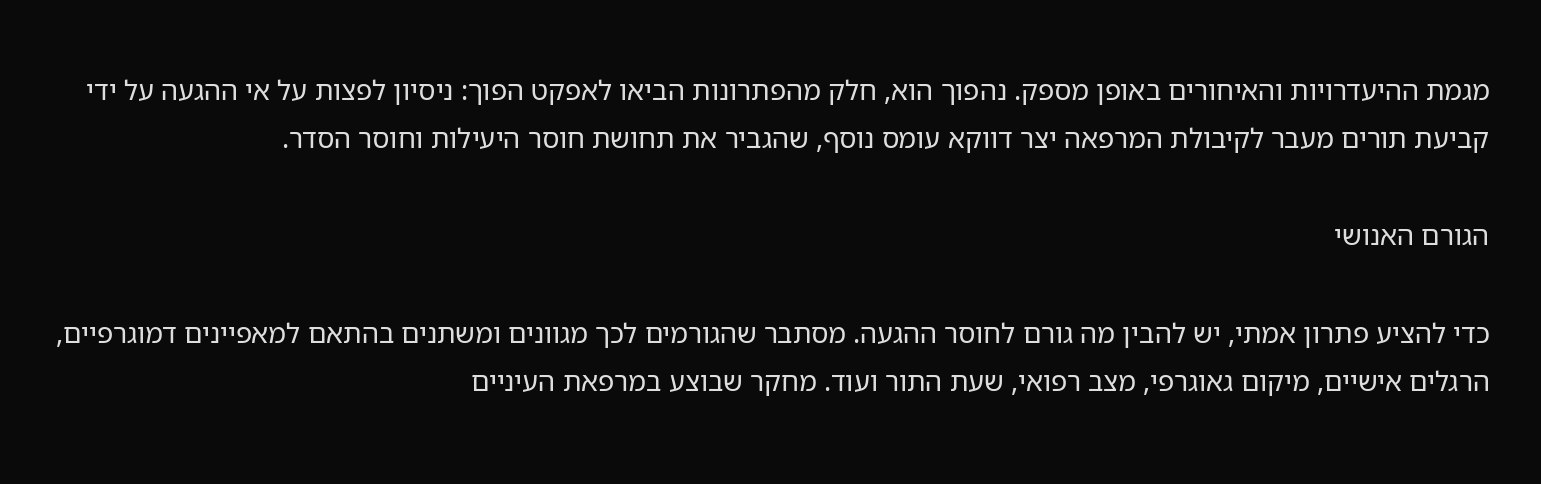מגמת ההיעדרויות והאיחורים באופן מספק. נהפוך הוא, חלק מהפתרונות הביאו לאפקט הפוך: ניסיון לפצות על אי ההגעה על ידי קביעת תורים מעבר לקיבולת המרפאה יצר דווקא עומס נוסף, שהגביר את תחושת חוסר היעילות וחוסר הסדר.

הגורם האנושי

כדי להציע פתרון אמתי, יש להבין מה גורם לחוסר ההגעה. מסתבר שהגורמים לכך מגוונים ומשתנים בהתאם למאפיינים דמוגרפיים, הרגלים אישיים, מיקום גאוגרפי, מצב רפואי, שעת התור ועוד. מחקר שבוצע במרפאת העיניים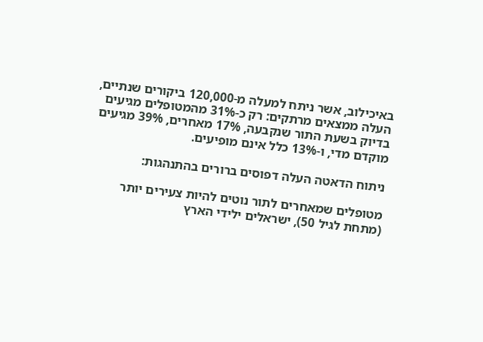באיכילוב, אשר ניתח למעלה מ-120,000 ביקורים שנתיים, העלה ממצאים מרתקים: רק כ-31% מהמטופלים מגיעים בדיוק בשעת התור שנקבעה, 17% מאחרים, 39% מגיעים מוקדם מדי, ו-13% כלל אינם מופיעים.

ניתוח הדאטה העלה דפוסים ברורים בהתנהגות:

מטופלים שמאחרים לתור נוטים להיות צעירים יותר (מתחת לגיל 50), ישראלים ילידי הארץ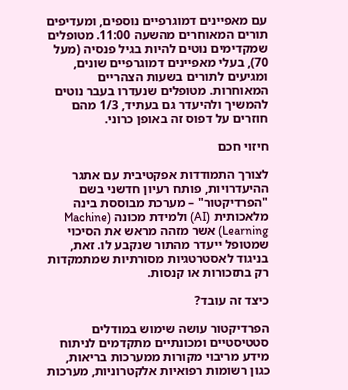עם מאפיינים דמוגרפיים נוספים, ומעדיפים תורים המאוחרים מהשעה 11:00. מטופלים שמקדימים נוטים להיות בגיל פנסיה (מעל 70), בעלי מאפיינים דמוגרפיים שונים, ומגיעים לתורים בשעות הצהריים המאוחרות. מטופלים שנעדרו בעבר נוטים להמשיך ולהיעדר גם בעתיד, 1/3 מהם חוזרים על דפוס זה באופן כרוני.

חיזוי חכם

לצורך התמודדות אפקטיבית עם אתגר ההיעדרויות, פותח רעיון חדשני בשם "הפרדיקטור" – מערכת מבוססת בינה מלאכותית (AI) ולמידת מכונה (Machine Learning) אשר מזהה מראש את הסיכוי שמטופל ייעדר מהתור שנקבע לו. זאת, בניגוד לאסטרטגיות מסורתיות שמתמקדות רק בתזכורות או קנסות.

כיצד זה עובד?

הפרדיקטור עושה שימוש במודלים סטטיסטיים ומכונתיים מתקדמים לניתוח מידע מריבוי מקורות ממערכות בריאות, כגון רשומות רפואיות אלקטרוניות, מערכות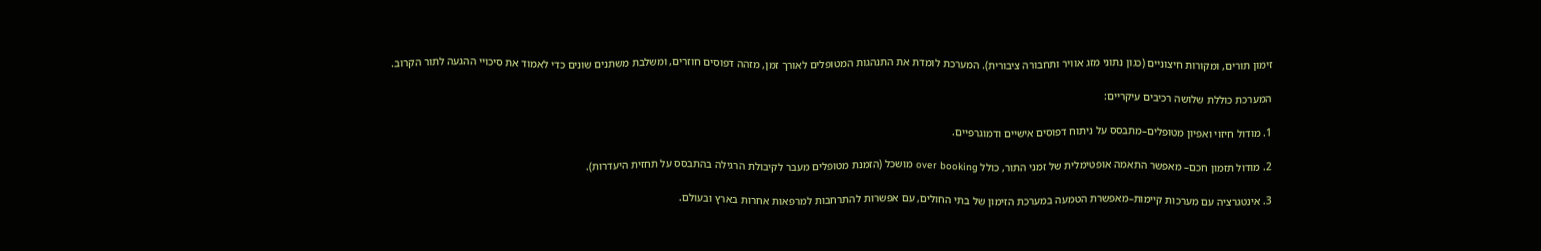זימון תורים, ומקורות חיצוניים (כגון נתוני מזג אוויר ותחבורה ציבורית). המערכת לומדת את התנהגות המטופלים לאורך זמן, מזהה דפוסים חוזרים, ומשלבת משתנים שונים כדי לאמוד את סיכויי ההגעה לתור הקרוב.

המערכת כוללת שלושה רכיבים עיקריים:

1. מודול חיזוי ואפיון מטופלים–מתבסס על ניתוח דפוסים אישיים ודמוגרפיים.

2. מודול תזמון חכם– מאפשר התאמה אופטימלית של זמני התור, כולל over booking מושכל (הזמנת מטופלים מעבר לקיבולת הרגילה בהתבסס על תחזית היעדרות).

3. אינטגרציה עם מערכות קיימות–מאפשרת הטמעה במערכת הזימון של בתי החולים, עם אפשרות להתרחבות למרפאות אחרות בארץ ובעולם.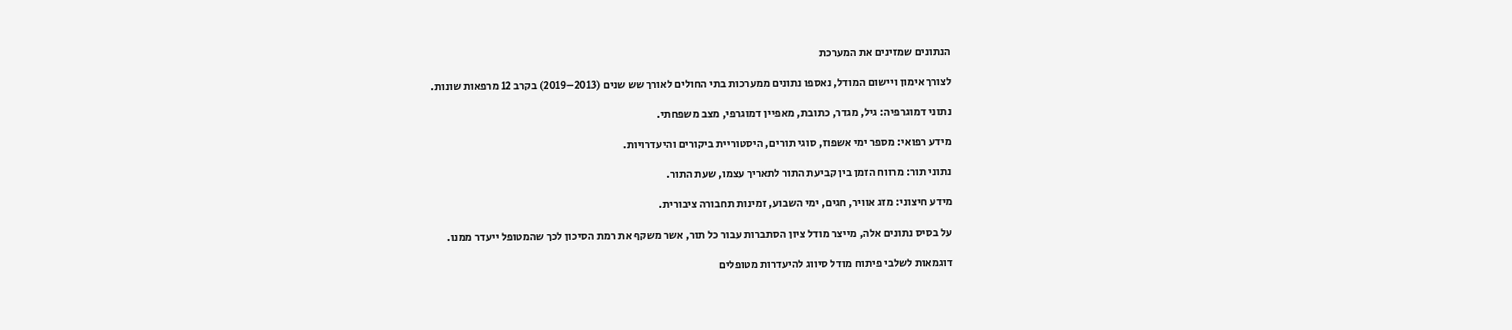הנתונים שמזינים את המערכת

לצורך אימון ויישום המודל, נאספו נתונים ממערכות בתי החולים לאורך שש שנים (2013–2019) בקרב 12 מרפאות שונות.

נתוני דמוגרפיה: גיל, מגדר, כתובת, מאפיין דמוגרפי, מצב משפחתי.

מידע רפואי: מספר ימי אשפוז, סוגי תורים, היסטוריית ביקורים והיעדרויות.

נתוני תור: מרווח הזמן בין קביעת התור לתאריך עצמו, שעת התור.

מידע חיצוני: מזג אוויר, חגים, ימי השבוע, זמינות תחבורה ציבורית.

על בסיס נתונים אלה, מייצר מודל ציון הסתברות עבור כל תור, אשר משקף את רמת הסיכון לכך שהמטופל ייעדר ממנו.

דוגמאות לשלבי פיתוח מודל סיווג להיעדרות מטופלים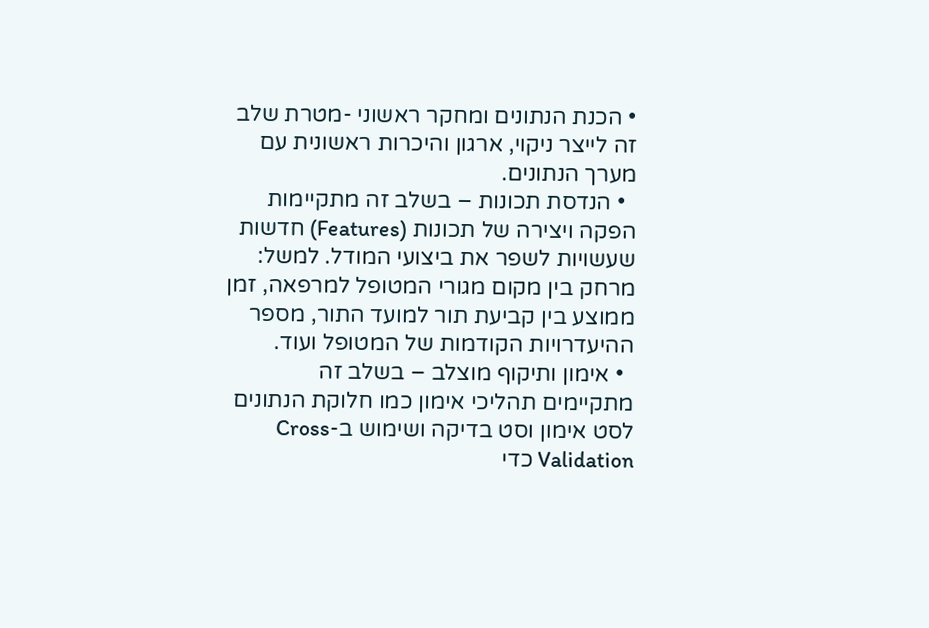• הכנת הנתונים ומחקר ראשוני -מטרת שלב זה לייצר ניקוי, ארגון והיכרות ראשונית עם מערך הנתונים.
  • הנדסת תכונות – בשלב זה מתקיימות הפקה ויצירה של תכונות (Features) חדשות שעשויות לשפר את ביצועי המודל. למשל: מרחק בין מקום מגורי המטופל למרפאה, זמן ממוצע בין קביעת תור למועד התור, מספר ההיעדרויות הקודמות של המטופל ועוד.
  • אימון ותיקוף מוצלב – בשלב זה מתקיימים תהליכי אימון כמו חלוקת הנתונים לסט אימון וסט בדיקה ושימוש ב-Cross Validation כדי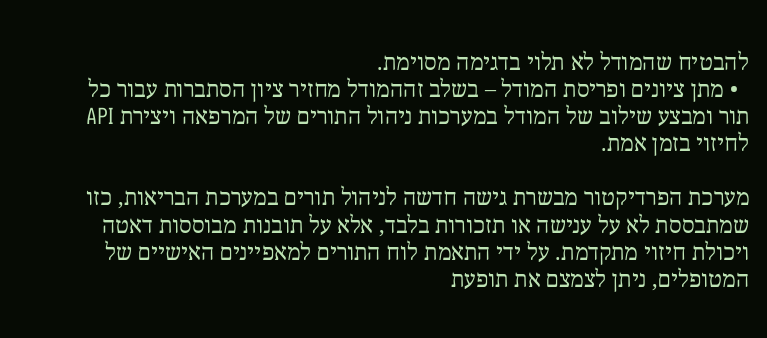להבטיח שהמודל לא תלוי בדגימה מסוימת.
  • מתן ציונים ופריסת המודל – בשלב זההמודל מחזיר ציון הסתברות עבור כל תור ומבצע שילוב של המודל במערכות ניהול התורים של המרפאה ויצירת API לחיזוי בזמן אמת.

מערכת הפרדיקטור מבשרת גישה חדשה לניהול תורים במערכת הבריאות, כזו שמתבססת לא על ענישה או תזכורות בלבד, אלא על תובנות מבוססות דאטה ויכולת חיזוי מתקדמת. על ידי התאמת לוח התורים למאפיינים האישיים של המטופלים, ניתן לצמצם את תופעת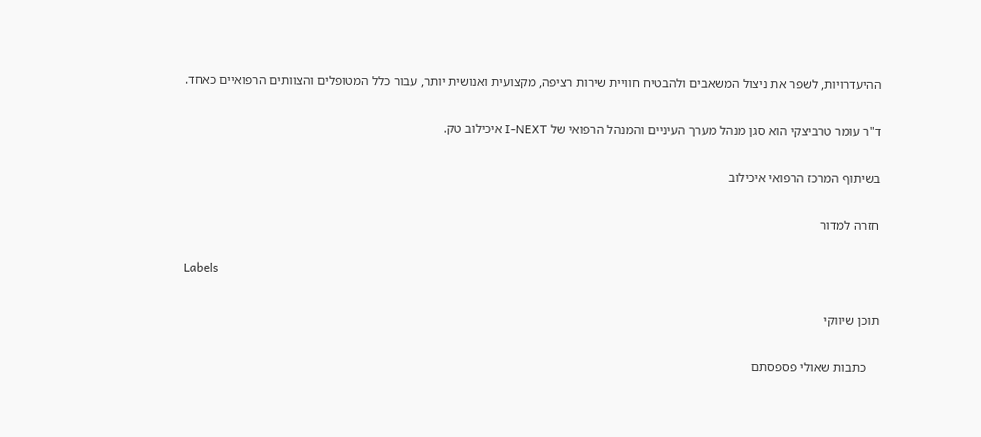ההיעדרויות, לשפר את ניצול המשאבים ולהבטיח חוויית שירות רציפה, מקצועית ואנושית יותר, עבור כלל המטופלים והצוותים הרפואיים כאחד.

ד"ר עומר טרביצקי הוא סגן מנהל מערך העיניים והמנהל הרפואי של I-NEXT איכילוב טק.

בשיתוף המרכז הרפואי איכילוב

חזרה למדור

Labels

תוכן שיווקי

    כתבות שאולי פספסתם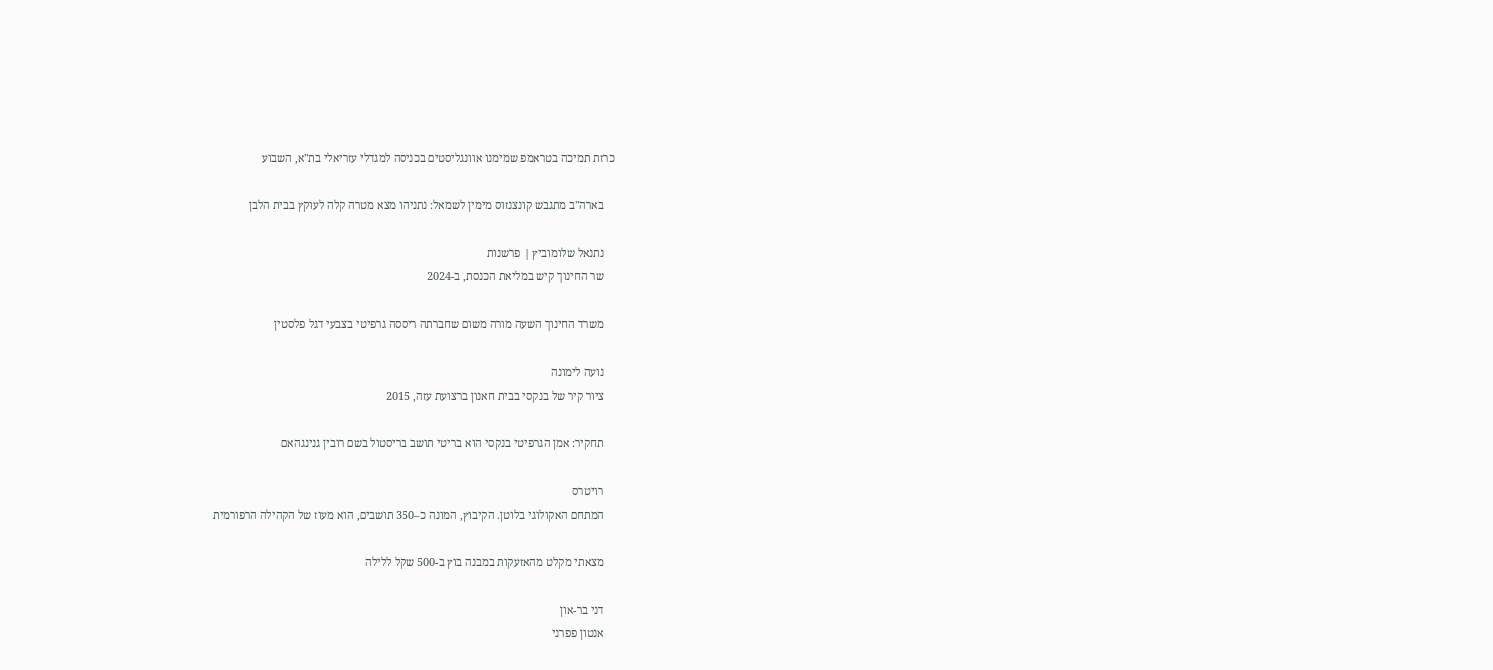כרזת תמיכה בטראמפ שמימנו אוונגליסטים בכניסה למגדלי עזריאלי בת"א, השבוע

    בארה"ב מתגבש קונצנזוס מימין לשמאל: נתניהו מצא מטרה קלה לעוקץ בבית הלבן

    נתנאל שלומוביץ | פרשנות
    שר החינוך קיש במליאת הכנסת, ב-2024

    משרד החינוך השעה מורה משום שחברתה ריססה גרפיטי בצבעי דגל פלסטין

    נועה לימונה
    ציור קיר של בנקסי בבית חאנון ברצועת עזה, 2015

    תחקיר: אמן הגרפיטי בנקסי הוא בריטי תושב בריסטול בשם רובין גנינגהאם

    רויטרס
    המתחם האקולוגי בלוטן. הקיבוץ, המונה כ–350 תושבים, הוא מעוז של הקהילה הרפורמית

    מצאתי מקלט מהאזעקות במבנה בוץ ב-500 שקל ללילה

    דני בר-און
    אנטון פפרני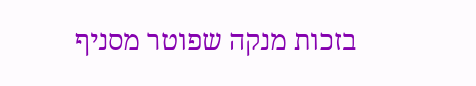בזכות מנקה שפוטר מסניף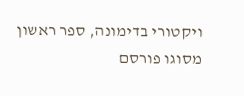ויקטורי בדימונה, ספר ראשון מסוגו פורסם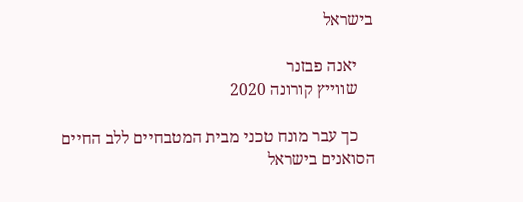בישראל

    יאנה פבזנר
    שווייץ קורונה 2020

    כך עבר מונח טכני מבית המטבחיים ללב החיים הסואנים בישראל